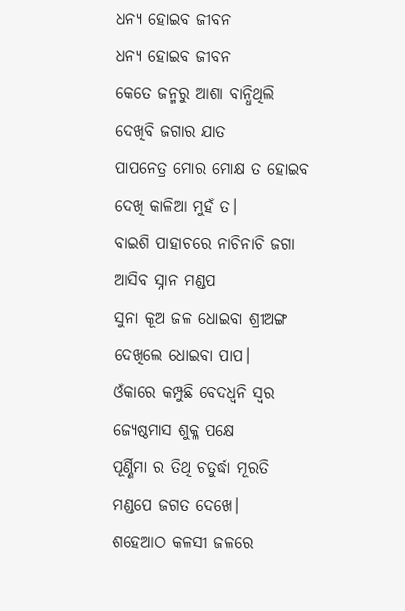ଧନ୍ୟ ହୋଇବ ଜୀବନ
ଧନ୍ୟ ହୋଇବ ଜୀବନ
କେତେ ଜନ୍ମରୁ ଆଶା ବାନ୍ଧିଥିଲି
ଦେଖିବି ଜଗାର ଯାତ
ପାପନେତ୍ର ମୋର ମୋକ୍ଷ ତ ହୋଇବ
ଦେଖି କାଳିଆ ମୁହଁ ତ।
ବାଇଶି ପାହାଚରେ ନାଚିନାଚି ଜଗା
ଆସିବ ସ୍ନାନ ମଣ୍ଡପ
ସୁନା କୂଅ ଜଳ ଧୋଇବା ଶ୍ରୀଅଙ୍ଗ
ଦେଖିଲେ ଧୋଇବା ପାପ।
ଓଁକାରେ କମ୍ପୁଛି ବେଦଧ୍ବନି ସ୍ବର
ଜ୍ଯେଷ୍ଠମାସ ଶୁକ୍ଳ ପକ୍ଷେ
ପୂର୍ଣ୍ଣିମା ର ତିଥି ଚତୁର୍ଦ୍ଧା ମୂରତି
ମଣ୍ଡପେ ଜଗତ ଦେଖେ।
ଶହେଆଠ କଳସୀ ଜଳରେ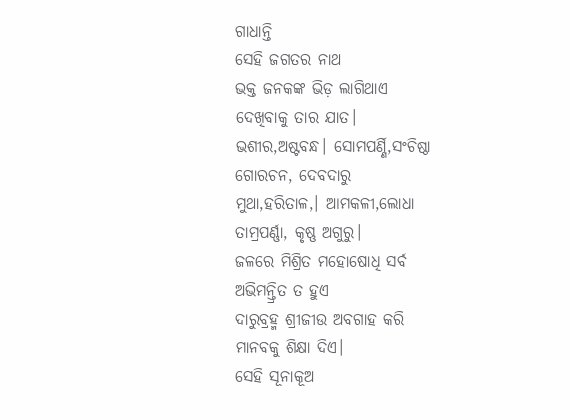ଗାଧାନ୍ତି
ସେହି ଜଗତର ନାଥ
ଭକ୍ତ ଜନକଙ୍କ ଭିଡ଼ ଲାଗିଥାଏ
ଦେଖିବାକୁ ତାର ଯାତ।
ଭଶୀର,ଅଷ୍ଟବନ୍ଧ। ସୋମପର୍ଣ୍ଣି,ସଂଚିଷ୍ଠା
ଗୋରଚନ, ଦେବଦାରୁ
ମୁଥା,ହରିତାଳ,। ଆମକଳୀ,ଲୋଧା
ତାମ୍ରପର୍ଣ୍ଣା, କୃଷ୍ଣ ଅଗୁରୁ।
ଜଳରେ ମିଶ୍ରିତ ମହୋଷୋଧି ସର୍ବ
ଅଭିମନ୍ତ୍ରିତ ତ ହୁଏ
ଦାରୁବ୍ରହ୍ମ ଶ୍ରୀଜୀଉ ଅବଗାହ କରି
ମାନବକୁ ଶିକ୍ଷା ଦିଏ।
ସେହି ସୂନାକୂଅ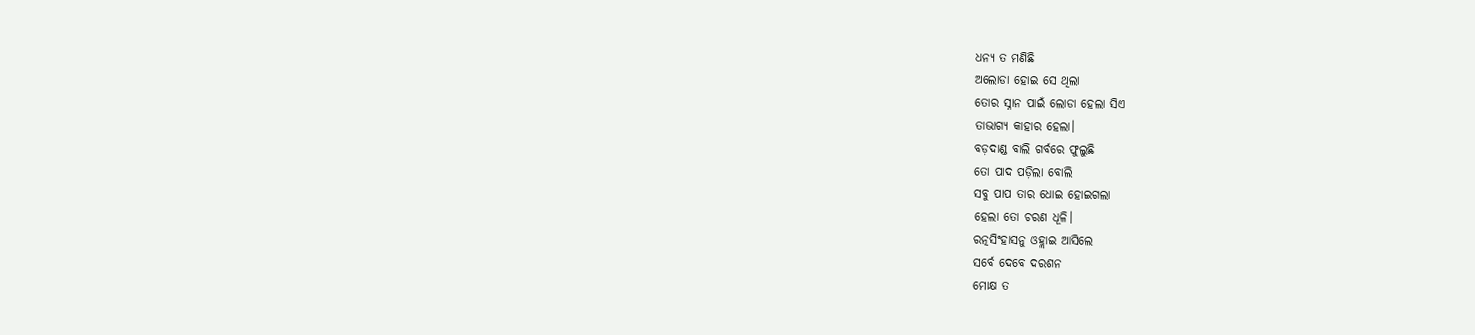ଧନ୍ୟ ତ ମଣିଛି
ଅଲୋଡା ହୋଇ ସେ ଥିଲା
ତୋର ସ୍ନାନ ପାଇଁ ଲୋଡା ହେଲା ସିଏ
ତାଭାଗ୍ଯ କାହାର ହେଲା।
ବଡ଼ଦାଣ୍ଡ ବାଲି ଗର୍ବରେ ଫୁଲୁଛି
ତୋ ପାଦ ପଡ଼ିଲା ବୋଲି
ସବୁ ପାପ ତାର ଧୋଇ ହୋଇଗଲା
ହେଲା ତୋ ଚରଣ ଧୂଳି।
ରତ୍ନସିଂହାସନୁ ଓହ୍ଲାଇ ଆସିଲେ
ସର୍ବେ ଦେବେ ଦରଶନ
ମୋକ୍ଷ ତ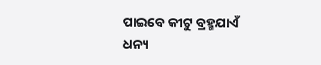ପାଇବେ କୀଟୁ ବ୍ରହ୍ମଯାଏଁ
ଧନ୍ୟ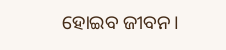ହୋଇବ ଜୀବନ।